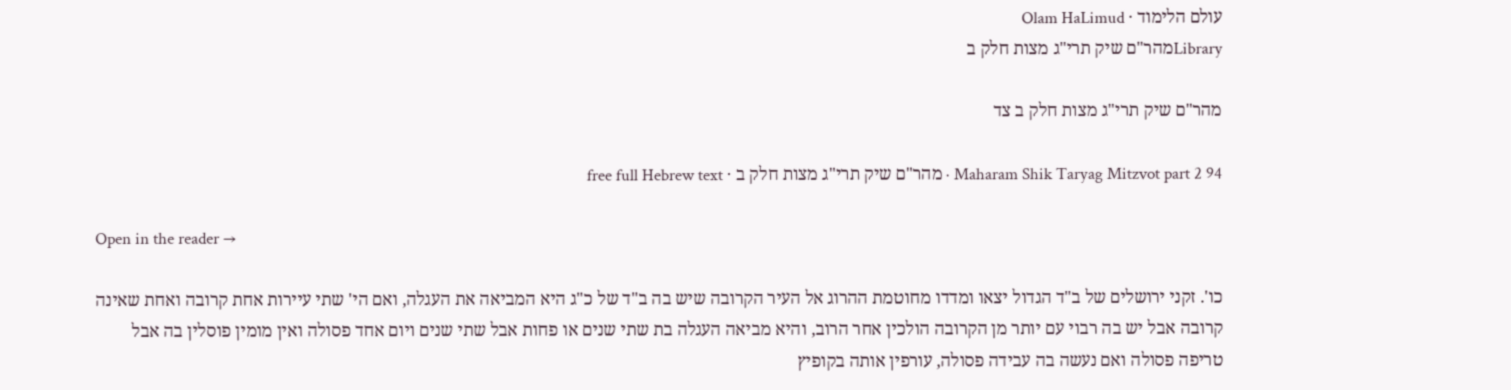עולם הלימוד · Olam HaLimud
Libraryמהר"ם שיק תרי"ג מצות חלק ב

מהר"ם שיק תרי"ג מצות חלק ב צד

Maharam Shik Taryag Mitzvot part 2 94 · מהר"ם שיק תרי"ג מצות חלק ב · free full Hebrew text

Open in the reader →

כו'. זקני ירושלים של ב"ד הגדול יצאו ומדדו מחוטמת ההרוג אל העיר הקרובה שיש בה ב"ד של כ"ג היא המביאה את העגלה, ואם הי' שתי עיירות אחת קרובה ואחת שאינה קרובה אבל יש בה רבוי עם יותר מן הקרובה הולכין אחר הרוב, והיא מביאה העגלה בת שתי שנים או פחות אבל שתי שנים ויום אחד פסולה ואין מומין פוסלין בה אבל טריפה פסולה ואם נעשה בה עבידה פסולה, עורפין אותה בקופיץ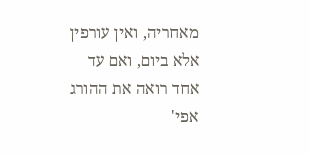מאחריה, ואין עורפין אלא ביום, ואם עד אחד רואה את ההורג אפי'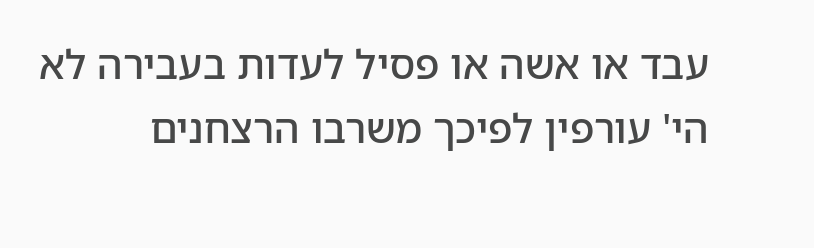עבד או אשה או פסיל לעדות בעבירה לא הי' עורפין לפיכך משרבו הרצחנים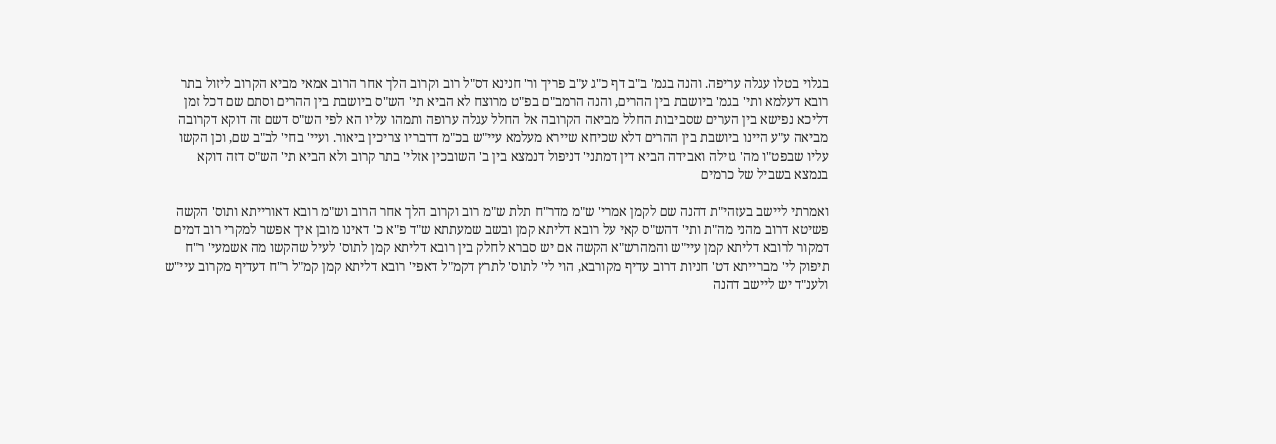בגלוי בטלו עגלה עריפה. והנה בגמ' ב"ב דף כ"ג ע"ב פריך ור' חנינא דס"ל רוב וקרוב הלך אחר הרוב אמאי מביא הקרוב ליזול בתר רובא דעלמא ותי' בגמ' ביושבת בין ההרים, והנה הרמב"ם בפ"ט מרוצח לא הביא תי' הש"ס ביושבת בין ההרים וסתם שם דכל זמן דליכא נפישא בין הערים שסביבות החלל מביאה הקרובה אל החלל עגלה ערופה ותמהו עליו הא לפי הש"ס דשם זה דוקא דקרובה מביאה ע"ע היינו ביושבת בין ההרים דלא שכיחא שיירא מעלמא עיי"ש בכ"מ דדבריו צריכין ביאור. ועיי' בחי' לב"ב שם, וכן הקשו עליו שבפט"ו מה' גזילה ואבידה הביא דין דמתני' דניפול דנמצא בין ב' השובכין אזלי' בתר קרוב ולא הביא תי' הש"ס דזה דוקא בנמצא בשביל של כרמים

ואמרתי ליישב בעזהי"ת דהנה שם לקמן אמרי' ש"מ מדר"ח תלת ש"מ רוב וקרוב הלך אחר הרוב וש"מ רובא דאורייתא ותוס' הקשה פשיטא דרוב מהני מה"ת ותי' דהש"ס קאי על רובא דליתא קמן ובשב שמעתתא ש"ד פ"א כ' דאינו מובן איך אפשר למקרי רוב דמים דמקור לרובא דליתא קמן עיי"ש והמהרש"א הקשה אם יש סברא לחלק בין רובא דליתא קמן לתוס' לעיל שהקשו מה אשמעי' ר"ח תיפוק לי' מברייתא דט' חניות דרוב עדיף מקורבא, הוי לי' לתוס' לתרץ דקמ"ל דאפי' רובא דליתא קמן קמ"ל ר"ח דעדיף מקרוב עיי"ש ולענ"ד יש ליישב דהנה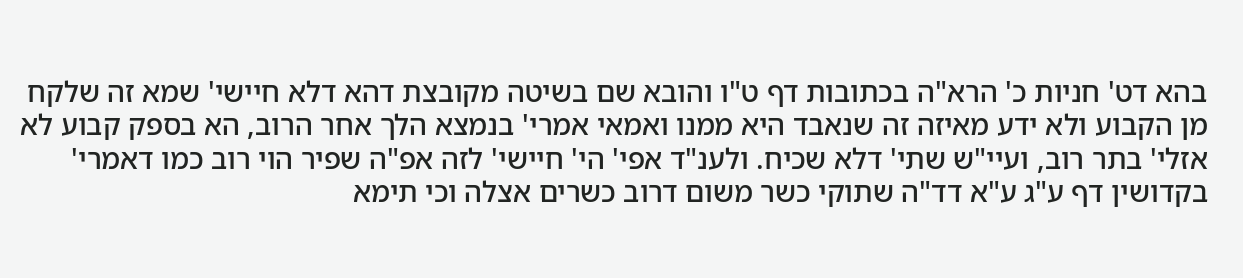בהא דט' חניות כ' הרא"ה בכתובות דף ט"ו והובא שם בשיטה מקובצת דהא דלא חיישי' שמא זה שלקח מן הקבוע ולא ידע מאיזה זה שנאבד היא ממנו ואמאי אמרי' בנמצא הלך אחר הרוב, הא בספק קבוע לא אזלי' בתר רוב, ועיי"ש שתי' דלא שכיח. ולענ"ד אפי' הי' חיישי' לזה אפ"ה שפיר הוי רוב כמו דאמרי' בקדושין דף ע"ג ע"א דד"ה שתוקי כשר משום דרוב כשרים אצלה וכי תימא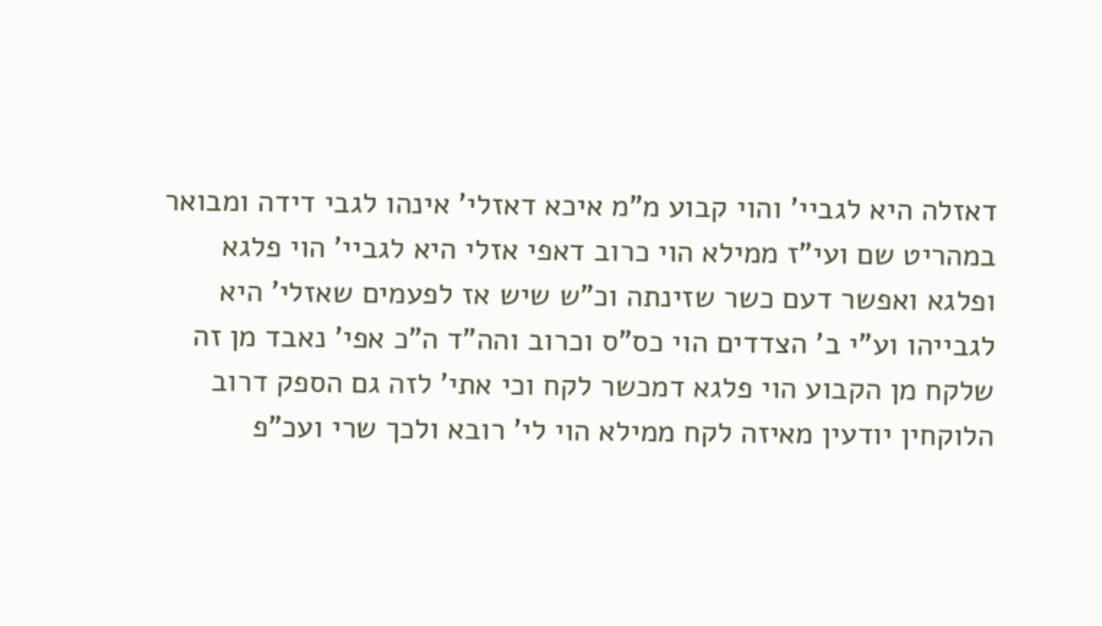דאזלה היא לגביי' והוי קבוע מ"מ איכא דאזלי' אינהו לגבי דידה ומבואר במהריט שם ועי"ז ממילא הוי כרוב דאפי אזלי היא לגביי' הוי פלגא ופלגא ואפשר דעם כשר שזינתה וכ"ש שיש אז לפעמים שאזלי' היא לגבייהו וע"י ב' הצדדים הוי כס"ס וכרוב והה"ד ה"כ אפי' נאבד מן זה שלקח מן הקבוע הוי פלגא דמכשר לקח וכי אתי' לזה גם הספק דרוב הלוקחין יודעין מאיזה לקח ממילא הוי לי' רובא ולכך שרי ועכ"פ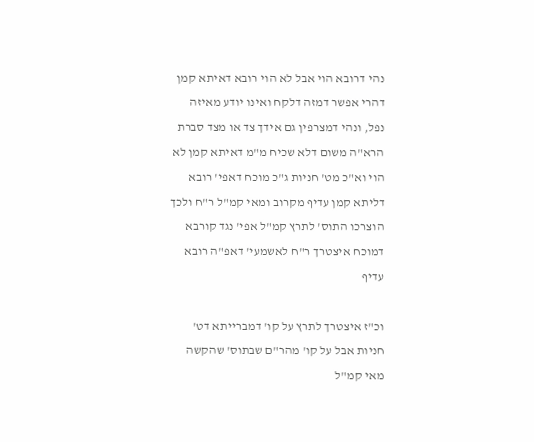נהי דרובא הוי אבל לא הוי רובא דאיתא קמן דהרי אפשר דמזה דלקח ואינו יודע מאיזה נפל, ונהי דמצרפין גם אידך צד או מצד סברת הרא"ה משום דלא שכיח מ"מ דאיתא קמן לא הוי וא"כ מט' חניות ג"כ מוכח דאפי' רובא דליתא קמן עדיף מקרוב ומאי קמ"ל ר"ח ולכך הוצרכו התוס' לתרץ קמ"ל אפי' נגד קורבא דמוכח איצטרך ר"ח לאשמעי' דאפ"ה רובא עדיף

וכ"ז איצטרך לתרץ על קו' דמברייתא דט' חניות אבל על קו' מהר"ם שבתוס' שהקשה מאי קמ"ל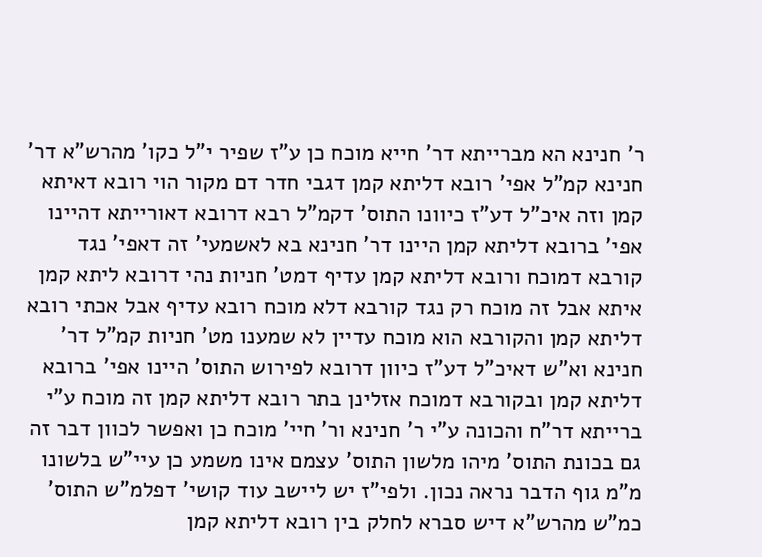ר' חנינא הא מברייתא דר' חייא מוכח כן ע"ז שפיר י"ל כקו' מהרש"א דר' חנינא קמ"ל אפי' רובא דליתא קמן דגבי חדר דם מקור הוי רובא דאיתא קמן וזה איכ"ל דע"ז כיוונו התוס' דקמ"ל רבא דרובא דאורייתא דהיינו אפי' ברובא דליתא קמן היינו דר' חנינא בא לאשמעי' זה דאפי' נגד קורבא דמוכח ורובא דליתא קמן עדיף דמט' חניות נהי דרובא ליתא קמן איתא אבל זה מוכח רק נגד קורבא דלא מוכח רובא עדיף אבל אכתי רובא דליתא קמן והקורבא הוא מוכח עדיין לא שמענו מט' חניות קמ"ל דר' חנינא וא"ש דאיכ"ל דע"ז כיוון דרובא לפירוש התוס' היינו אפי' ברובא דליתא קמן ובקורבא דמוכח אזלינן בתר רובא דליתא קמן זה מוכח ע"י ברייתא דר"ח והכונה ע"י ר' חנינא ור' חיי' מוכח כן ואפשר לכוון דבר זה גם בכונת התוס' מיהו מלשון התוס' עצמם אינו משמע כן עיי"ש בלשונו מ"מ גוף הדבר נראה נכון. ולפי"ז יש ליישב עוד קושי' דפלמ"ש התוס' כמ"ש מהרש"א דיש סברא לחלק בין רובא דליתא קמן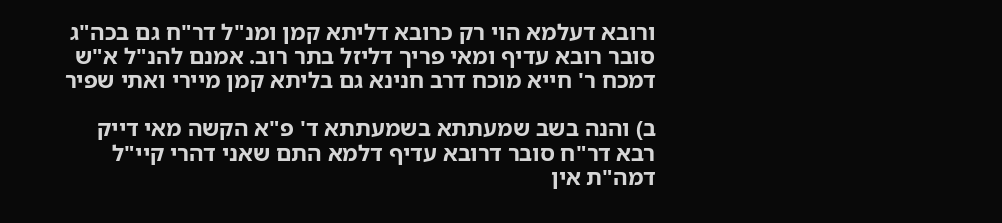ורובא דעלמא הוי רק כרובא דליתא קמן ומנ"ל דר"ח גם בכה"ג סובר רובא עדיף ומאי פריך דליזל בתר רוב. אמנם להנ"ל א"ש דמכח ר' חייא מוכח דרב חנינא גם בליתא קמן מיירי ואתי שפיר

ב) והנה בשב שמעתתא בשמעתתא ד' פ"א הקשה מאי דייק רבא דר"ח סובר דרובא עדיף דלמא התם שאני דהרי קיי"ל דמה"ת אין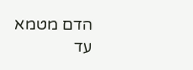הדם מטמא עד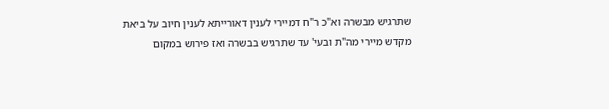שתרגיש מבשרה וא"כ ר"ח דמיירי לענין דאורייתא לענין חיוב על ביאת מקדש מיירי מה"ת ובעי' עד שתרגיש בבשרה ואז פירוש במקום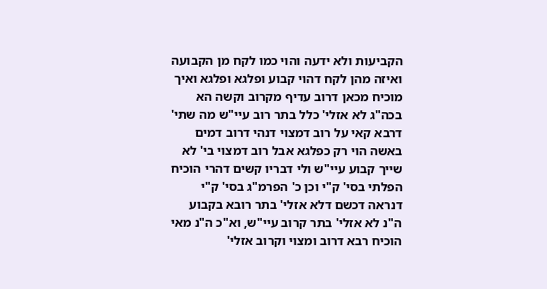הקביעות ולא ידעה והוי כמו לקח מן הקבועה ואיזה מהן לקח דהוי קבוע ופלגא ופלגא ואיך מוכיח מכאן דרוב עדיף מקרוב וקשה הא בכה"ג לא אזלי' כלל בתר רוב עיי"ש מה שתי' דרבא קאי על רוב דמצוי דנהי דרוב דמים באשה הוי רק כפלגא אבל רוב דמצוי בי' לא שייך קבוע עיי"ש ולי דבריו קשים דהרי הוכיח הפלתי בסי' ק"י וכן כ' הפרמ"ג בסי' ק"י דנראה דכשם דלא אזלי' בתר רובא בקבוע ה"נ לא אזלי' בתר קרוב עיי"ש, וא"כ ה"נ מאי הוכיח רבא דרוב ומצוי וקרוב אזלי'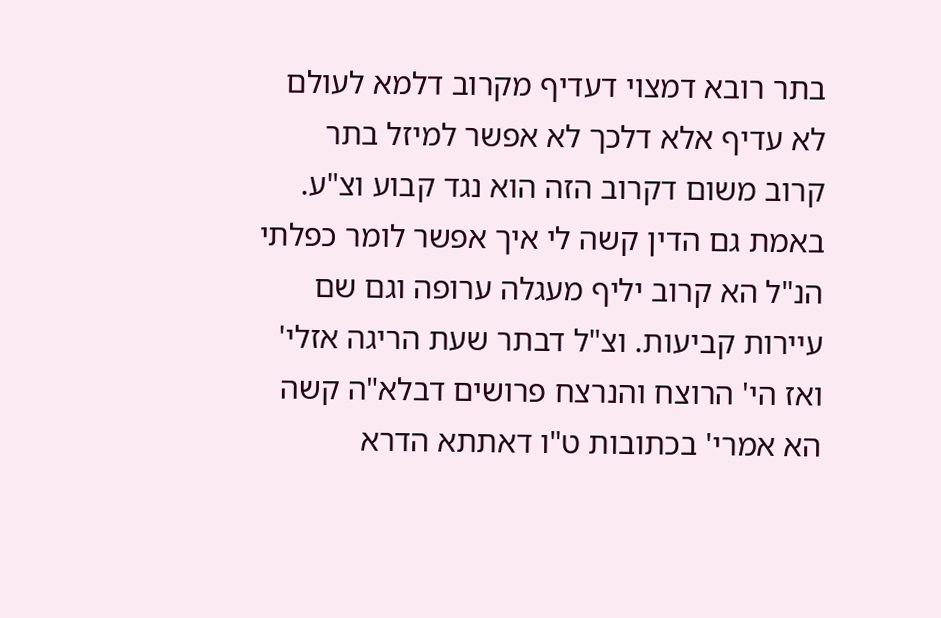בתר רובא דמצוי דעדיף מקרוב דלמא לעולם לא עדיף אלא דלכך לא אפשר למיזל בתר קרוב משום דקרוב הזה הוא נגד קבוע וצ"ע. באמת גם הדין קשה לי איך אפשר לומר כפלתי הנ"ל הא קרוב יליף מעגלה ערופה וגם שם עיירות קביעות. וצ"ל דבתר שעת הריגה אזלי' ואז הי' הרוצח והנרצח פרושים דבלא"ה קשה הא אמרי' בכתובות ט"ו דאתתא הדרא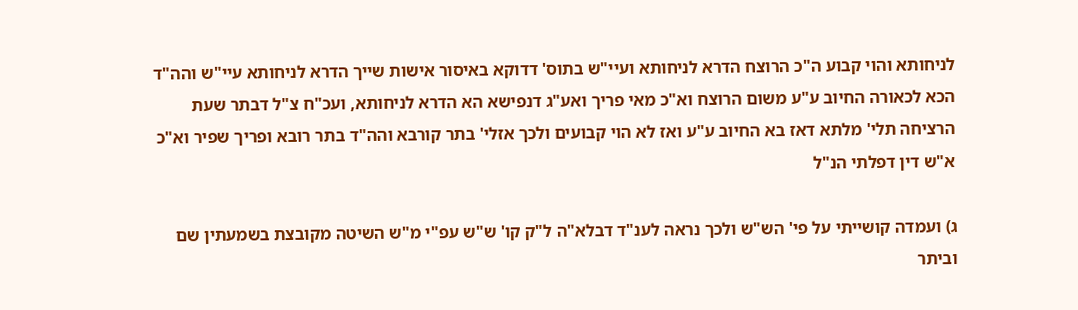לניחותא והוי קבוע ה"כ הרוצח הדרא לניחותא ועיי"ש בתוס' דדוקא באיסור אישות שייך הדרא לניחותא עיי"ש והה"ד הכא לכאורה החיוב ע"ע משום הרוצח וא"כ מאי פריך ואע"ג דנפישא הא הדרא לניחותא, ועכ"ח צ"ל דבתר שעת הרציחה תלי' מלתא דאז בא החיוב ע"ע ואז לא הוי קבועים ולכך אזלי' בתר קורבא והה"ד בתר רובא ופריך שפיר וא"כ א"ש דין דפלתי הנ"ל

ג) ועמדה קושייתי על פי' הש"ש ולכך נראה לענ"ד דבלא"ה ל"ק קו' ש"ש עפ"י מ"ש השיטה מקובצת בשמעתין שם וביתר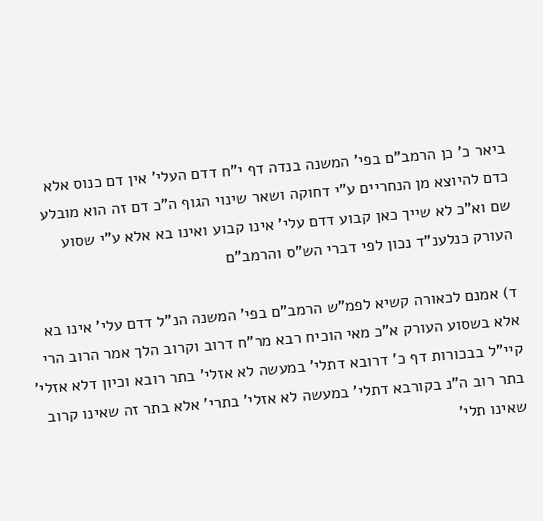ביאר כ' כן הרמב"ם בפי' המשנה בנדה דף י"ח דדם העלי' אין דם כנוס אלא כדם להיוצא מן הנחריים ע"י דחוקה ושאר שינוי הגוף ה"כ דם זה הוא מובלע שם וא"כ לא שייך כאן קבוע דדם עלי' אינו קבוע ואינו בא אלא ע"י שסוע העורק כנלענ"ד נכון לפי דברי הש"ס והרמב"ם

ד) אמנם לכאורה קשיא לפמ"ש הרמב"ם בפי' המשנה הנ"ל דדם עלי' אינו בא אלא בשסוע העורק א"כ מאי הוכיח רבא מר"ח דרוב וקרוב הלך אמר הרוב הרי קיי"ל בבכורות דף כ' דרובא דתלי' במעשה לא אזלי' בתר רובא וכיון דלא אזלי' בתר רוב ה"נ בקורבא דתלי' במעשה לא אזלי' בתרי' אלא בתר זה שאינו קרוב שאינו תלי'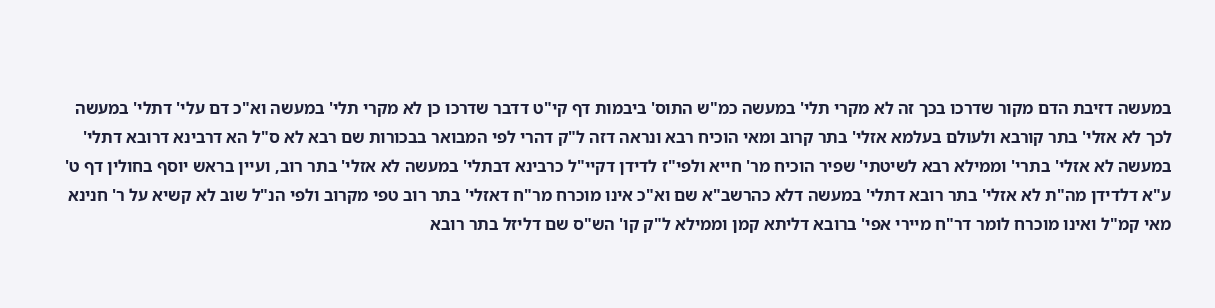במעשה דזיבת הדם מקור שדרכו בכך זה לא מקרי תלי' במעשה כמ"ש התוס' ביבמות דף קי"ט דדבר שדרכו כן לא מקרי תלי' במעשה וא"כ דם עלי' דתלי' במעשה לכך לא אזלי' בתר קורבא ולעולם בעלמא אזלי' בתר קרוב ומאי הוכיח רבא ונראה דזה ל"ק דהרי לפי המבואר בבכורות שם רבא לא ס"ל הא דרבינא דרובא דתלי' במעשה לא אזלי' בתרי' וממילא רבא לשיטתי' שפיר הוכיח מר' חייא ולפי"ז לדידן דקיי"ל כרבינא דבתלי' במעשה לא אזלי' בתר רוב, ועיין בראש יוסף בחולין דף ט' ע"א דלדידן מה"ת לא אזלי' בתר רובא דתלי' במעשה דלא כהרשב"א שם וא"כ אינו מוכרח מר"ח דאזלי' בתר רוב טפי מקרוב ולפי הנ"ל שוב לא קשיא על ר' חנינא מאי קמ"ל ואינו מוכרח לומר דר"ח מיירי אפי' ברובא דליתא קמן וממילא ל"ק קו' הש"ס שם דליזל בתר רובא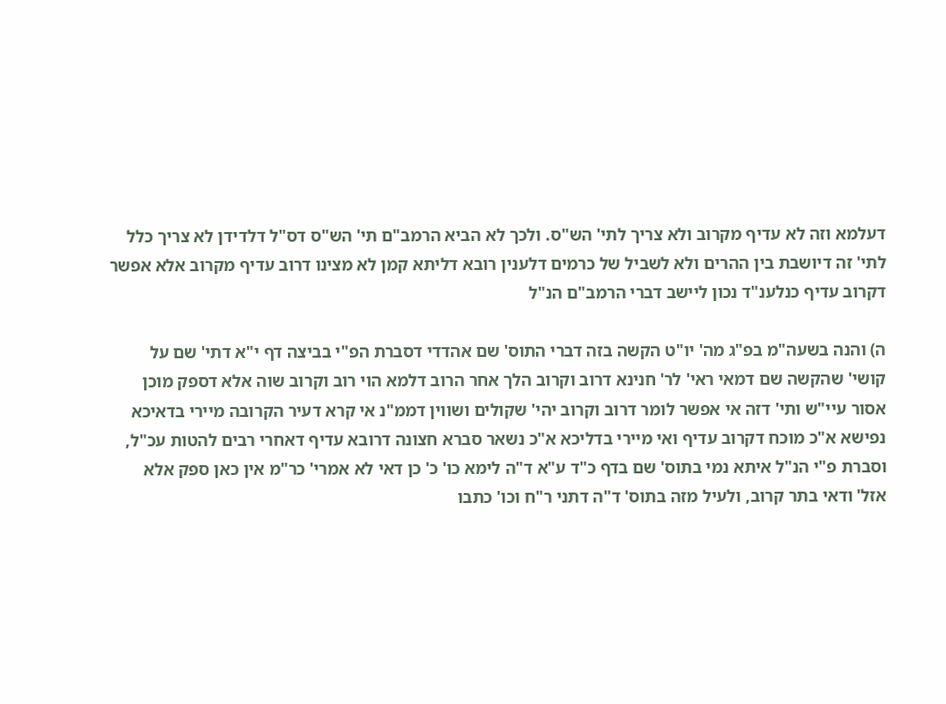דעלמא וזה לא עדיף מקרוב ולא צריך לתי' הש"ס. ולכך לא הביא הרמב"ם תי' הש"ס דס"ל דלדידן לא צריך כלל לתי' זה דיושבת בין ההרים ולא לשביל של כרמים דלענין רובא דליתא קמן לא מצינו דרוב עדיף מקרוב אלא אפשר דקרוב עדיף כנלענ"ד נכון ליישב דברי הרמב"ם הנ"ל

ה) והנה בשעה"מ בפ"ג מה' יו"ט הקשה בזה דברי התוס' שם אהדדי דסברת הפ"י בביצה דף י"א דתי' שם על קושי' שהקשה שם דמאי ראי' לר' חנינא דרוב וקרוב הלך אחר הרוב דלמא הוי רוב וקרוב שוה אלא דספק מוכן אסור עיי"ש ותי' דזה אי אפשר לומר דרוב וקרוב יהי' שקולים ושווין דממ"נ אי קרא דעיר הקרובה מיירי בדאיכא נפישא א"כ מוכח דקרוב עדיף ואי מיירי בדליכא א"כ נשאר סברא חצונה דרובא עדיף דאחרי רבים להטות עכ"ל, וסברת פ"י הנ"ל איתא נמי בתוס' שם בדף כ"ד ע"א ד"ה לימא כו' כ' כן דאי לא אמרי' כר"מ אין כאן ספק אלא אזל' ודאי בתר קרוב, ולעיל מזה בתוס' ד"ה דתני ר"ח וכו' כתבו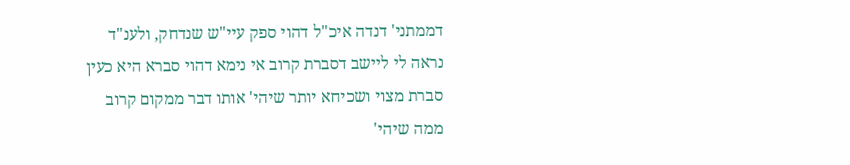דממתני' דנדה איכ"ל דהוי ספק עיי"ש שנדחק, ולענ"ד נראה לי ליישב דסברת קרוב אי נימא דהוי סברא היא כעין סברת מצוי ושכיחא יותר שיהי' אותו דבר ממקום קרוב ממה שיהי'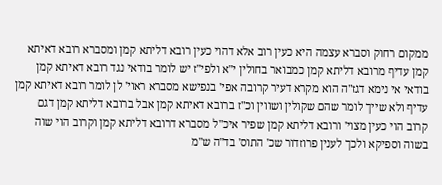ממקום רחוק וסברא עצמה היא כעין רוב אלא דהוי כעין רובא דליתא קמן ומסברא רובא דאיתא קמן עדיף מרובא דליתא קמן כמבואר בחולין י"א ולפי"ז יש לומר בודאי נגד רובא דאיתא קמן בודאי אי נימא דגז"ה הוא מקרא דעיר קרובה אפי' בנפישא מסברא ראוי' לן לומר רובא דאיתא קמן עדיף ולא שייך לומר שהם שקולין ושווין וכ"ז ברובא דאיתא קמן אבל ברובא דליתא קמן דגם קרוב הוי כעין מצוי' ורובא דליתא קמן שפיר איכ"ל מסברא דרובא דליתא קמן וקרוב הוי שוה בשוה וספיקא ולכך לענין פרוזדור שכ' התוס' בד"ה ש"מ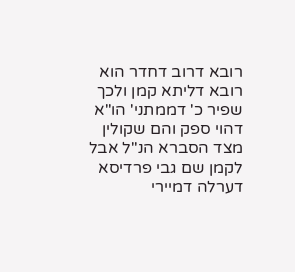רובא דרוב דחדר הוא רובא דליתא קמן ולכך שפיר כ' דממתני' הו"א דהוי ספק והם שקולין מצד הסברא הנ"ל אבל לקמן שם גבי פרדיסא דערלה דמיירי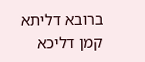ברובא דליתא קמן דליכא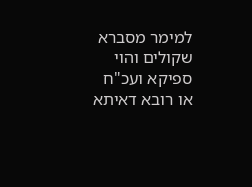למימר מסברא שקולים והוי ספיקא ועכ"ח או רובא דאיתא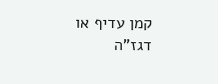קמן עדיף או דגז"ה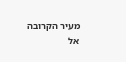מעיר הקרובה אל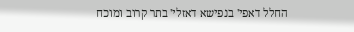החלל דאפי' בנפישא דאזלי' בתר קרוב ומוכח